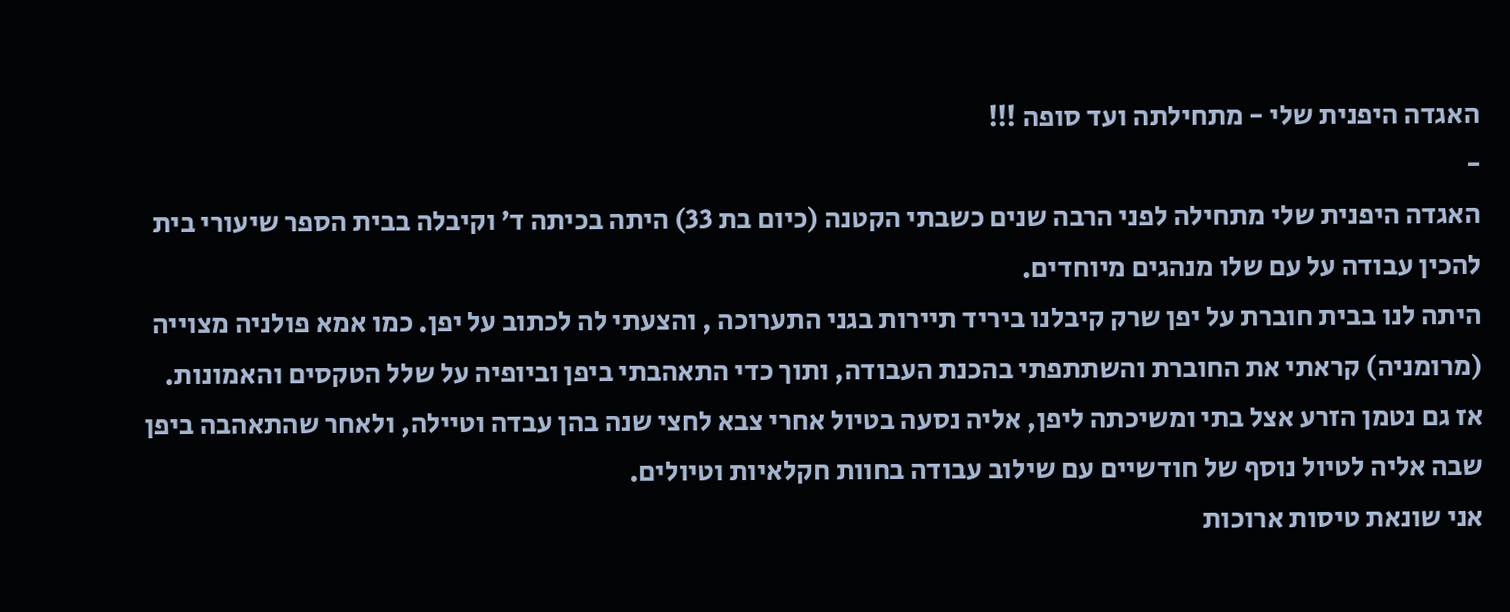האגדה היפנית שלי - מתחילתה ועד סופה !!!
-
האגדה היפנית שלי מתחילה לפני הרבה שנים כשבתי הקטנה (כיום בת 33) היתה בכיתה ד’ וקיבלה בבית הספר שיעורי בית להכין עבודה על עם שלו מנהגים מיוחדים.
היתה לנו בבית חוברת על יפן שרק קיבלנו ביריד תיירות בגני התערוכה , והצעתי לה לכתוב על יפן. כמו אמא פולניה מצוייה (מרומניה) קראתי את החוברת והשתתפתי בהכנת העבודה, ותוך כדי התאהבתי ביפן וביופיה על שלל הטקסים והאמונות.
אז גם נטמן הזרע אצל בתי ומשיכתה ליפן, אליה נסעה בטיול אחרי צבא לחצי שנה בהן עבדה וטיילה, ולאחר שהתאהבה ביפן שבה אליה לטיול נוסף של חודשיים עם שילוב עבודה בחוות חקלאיות וטיולים.
אני שונאת טיסות ארוכות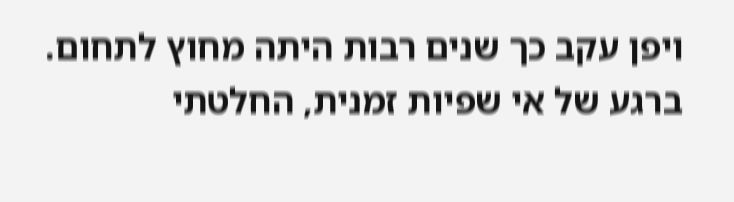ויפן עקב כך שנים רבות היתה מחוץ לתחום. ברגע של אי שפיות זמנית, החלטתי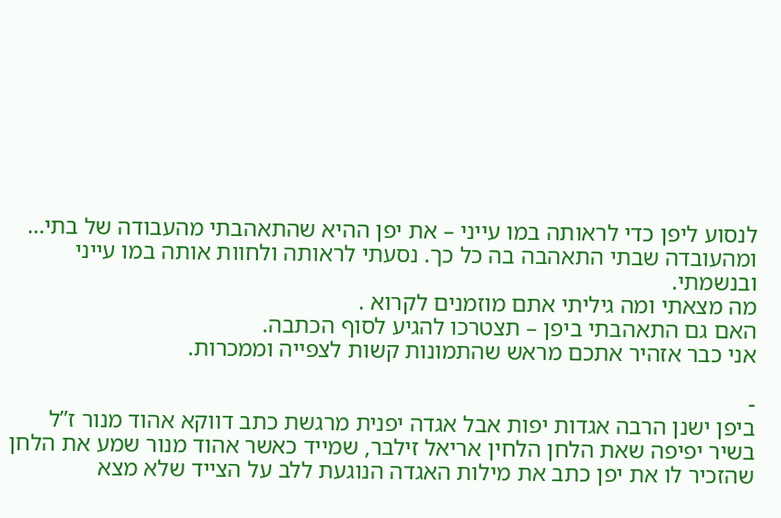לנסוע ליפן כדי לראותה במו עייני – את יפן ההיא שהתאהבתי מהעבודה של בתי… ומהעובדה שבתי התאהבה בה כל כך. נסעתי לראותה ולחוות אותה במו עייני ובנשמתי.
מה מצאתי ומה גיליתי אתם מוזמנים לקרוא .
האם גם התאהבתי ביפן – תצטרכו להגיע לסוף הכתבה.
אני כבר אזהיר אתכם מראש שהתמונות קשות לצפייה וממכרות.

-
ביפן ישנן הרבה אגדות יפות אבל אגדה יפנית מרגשת כתב דווקא אהוד מנור ז”ל בשיר יפיפה שאת הלחן הלחין אריאל זילבר, שמייד כאשר אהוד מנור שמע את הלחן שהזכיר לו את יפן כתב את מילות האגדה הנוגעת ללב על הצייד שלא מצא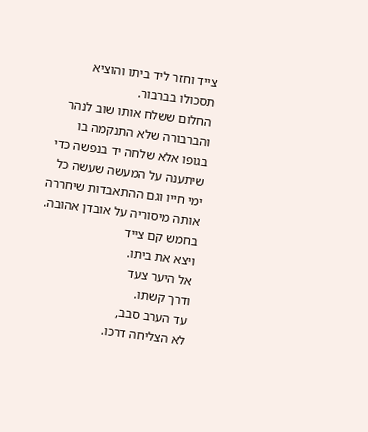צייד וחזר ליד ביתו והוציא תסכולו בברבור.
החלום ששלח אותו שוב לנהר והברבורה שלא התנקמה בו בגופו אלא שלחה יד בנפשה כדי שיתענה על המעשה שעשה כל ימי חייו וגם ההתאבדות שיחררה אותה מיסוריה על אובדן אהובה.
בחמש קם צייד
ויצא את ביתו.
אל היער צעד
ודרך קשתו.
עד הערב סבב,
לא הצליחה דרכו.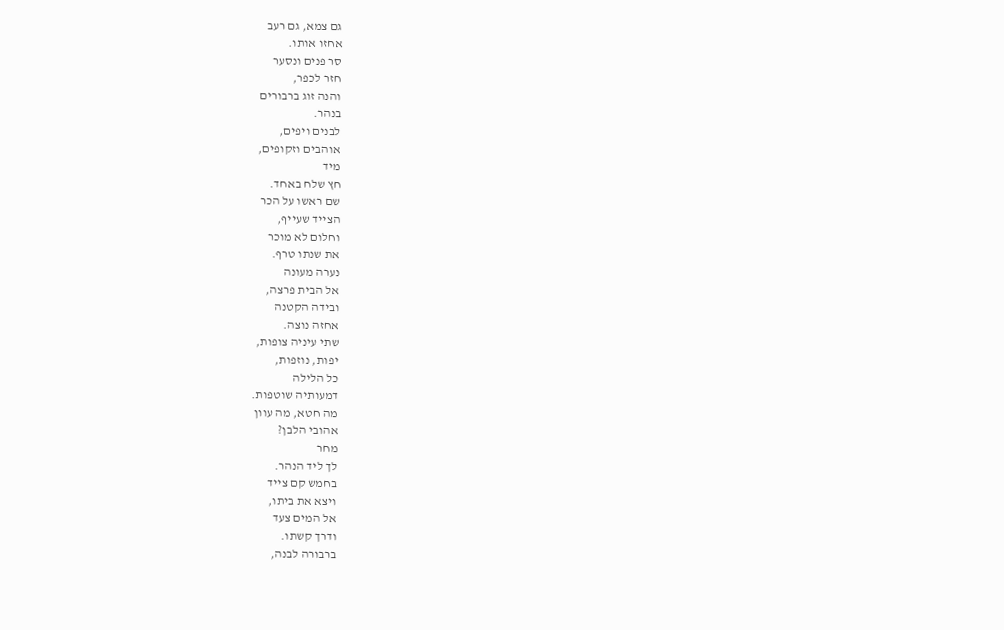גם צמא, גם רעב
אחזו אותו.
סר פנים ונסער
חזר לכפר,
והנה זוג ברבורים
בנהר.
לבנים ויפים,
אוהבים וזקופים,
מיד
חץ שלח באחד.
שם ראשו על הכר
הצייד שעייף,
וחלום לא מוכר
את שנתו טרף.
נערה מעונה
אל הבית פרצה,
ובידה הקטנה
אחזה נוצה.
שתי עיניה צופות,
יפות, נוזפות,
כל הלילה
דמעותיה שוטפות.
מה חטא, מה עוון
אהובי הלבן?
מחר
לך ליד הנהר.
בחמש קם צייד
ויצא את ביתו,
אל המים צעד
ודרך קשתו.
ברבורה לבנה,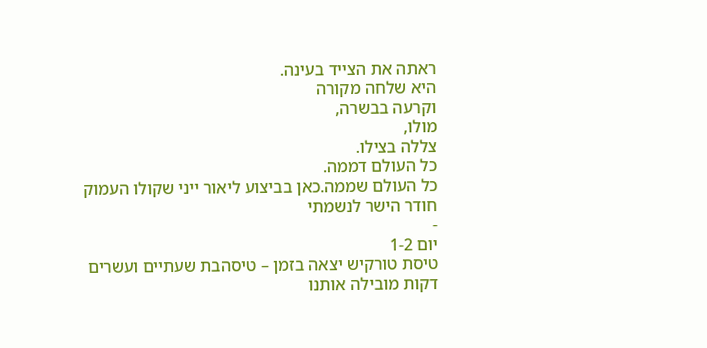ראתה את הצייד בעינה.
היא שלחה מקורה
וקרעה בבשרה,
מולו,
צללה בצילו.
כל העולם דממה.
כל העולם שממה.כאן בביצוע ליאור ייני שקולו העמוק חודר הישר לנשמתי
-
יום 1-2
טיסת טורקיש יצאה בזמן – טיסהבת שעתיים ועשרים דקות מובילה אותנו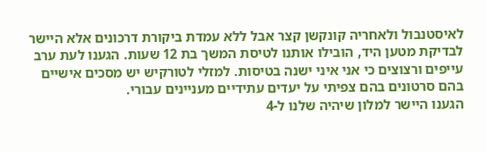לאיסטנבול ולאחריה קונקשן קצר אבל ללא עמדת ביקורת דרכונים אלא היישר לבדיקת מטען היד, הובילו אותנו לטיסת המשך בת 12 שעות. הגענו לעת ערב עייפים ורצוצים כי אני איני ישנה בטיסות. למזלי לטורקיש יש מסכים אישיים בהם סרטונים בהם צפיתי על יעדים עתידיים מעניינים עבורי.
הגענו היישר למלון שיהיה שלנו ל-4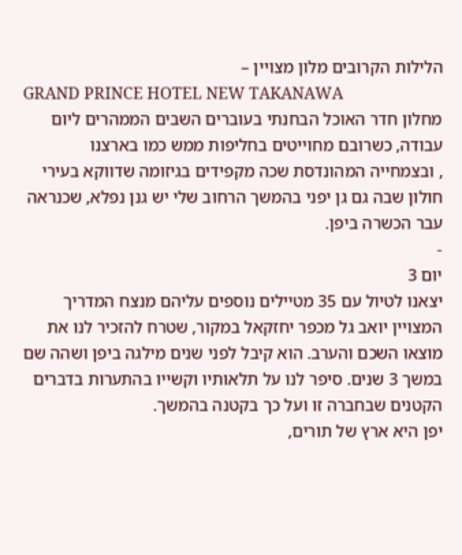הלילות הקרובים מלון מצויין –
GRAND PRINCE HOTEL NEW TAKANAWA
מחלון חדר האוכל הבחנתי בעוברים השבים הממהרים ליום עבודה, כשרובם מחוייטים בחליפות ממש כמו בארצנו
, ובצמחייה המהונדסת שכה מקפידים בגיזומה שדווקא בעירי חולון שבה גם גן יפני בהמשך הרחוב שלי יש גנן נפלא, שכנראה עבר הכשרה ביפן.
-
יום 3
יצאנו לטיול עם 35 מטיילים נוספים עליהם מנצח המדריך המצויין יואב גל מכפר יחזקאל במקור, שטרח להזכיר לנו את מוצאו השכם והערב. הוא קיבל לפני שנים מילגה ביפן ושהה שם במשך 3 שנים. סיפר לנו על תלאותיו וקשייו בהתערות בדברים הקטנים שבחברה זו ועל כך בקטנה בהמשך.
יפן היא ארץ של תורים,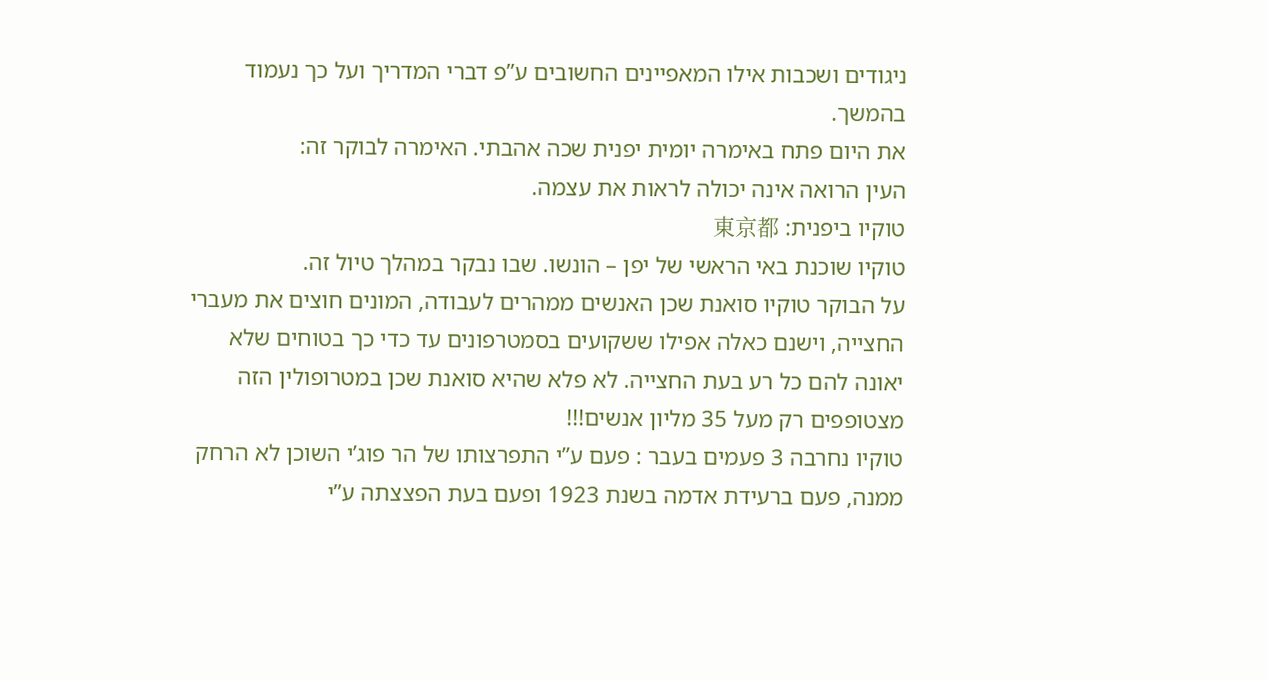ניגודים ושכבות אילו המאפיינים החשובים ע”פ דברי המדריך ועל כך נעמוד בהמשך.
את היום פתח באימרה יומית יפנית שכה אהבתי. האימרה לבוקר זה:
העין הרואה אינה יכולה לראות את עצמה.
טוקיו ביפנית: 東京都
טוקיו שוכנת באי הראשי של יפן – הונשו. שבו נבקר במהלך טיול זה.
על הבוקר טוקיו סואנת שכן האנשים ממהרים לעבודה, המונים חוצים את מעברי החצייה, וישנם כאלה אפילו ששקועים בסמטרפונים עד כדי כך בטוחים שלא יאונה להם כל רע בעת החצייה. לא פלא שהיא סואנת שכן במטרופולין הזה מצטופפים רק מעל 35 מליון אנשים!!!
טוקיו נחרבה 3 פעמים בעבר : פעם ע”י התפרצותו של הר פוג’י השוכן לא הרחק ממנה, פעם ברעידת אדמה בשנת 1923 ופעם בעת הפצצתה ע”י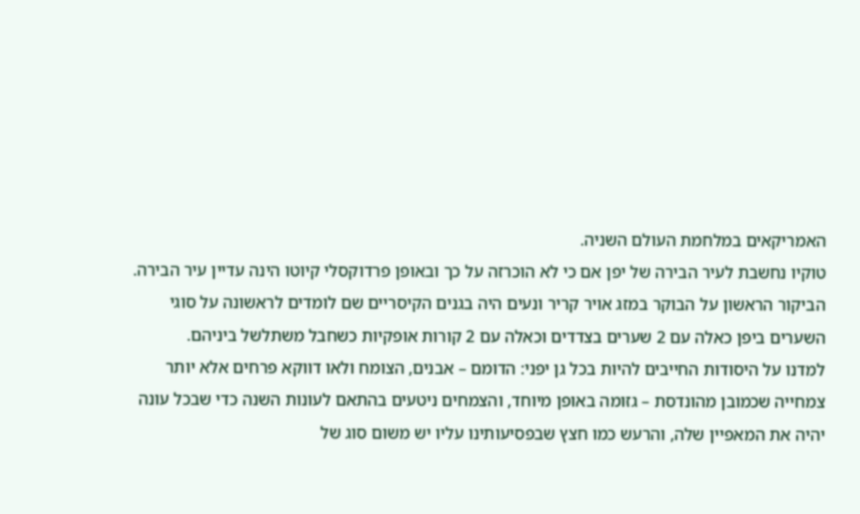האמריקאים במלחמת העולם השניה.
טוקיו נחשבת לעיר הבירה של יפן אם כי לא הוכרזה על כך ובאופן פרדוקסלי קיוטו הינה עדיין עיר הבירה.
הביקור הראשון על הבוקר במזג אויר קריר ונעים היה בגנים הקיסריים שם לומדים לראשונה על סוגי השערים ביפן כאלה עם 2 שערים בצדדים וכאלה עם 2 קורות אופקיות כשחבל משתלשל ביניהם.
למדנו על היסודות החייבים להיות בכל גן יפני: הדומם – אבנים, הצומח ולאו דווקא פרחים אלא יותר צמחייה שכמובן מהונדסת – גזומה באופן מיוחד, והצמחים ניטעים בהתאם לעונות השנה כדי שבכל עונה יהיה את המאפיין שלה, והרעש כמו חצץ שבפסיעותינו עליו יש משום סוג של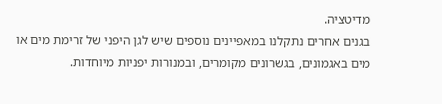מדיטציה.
בגנים אחרים נתקלנו במאפיינים נוספים שיש לגן היפני של זרימת מים או מים באגמונים, בגשרונים מקומרים, ובמנורות יפניות מיוחדות.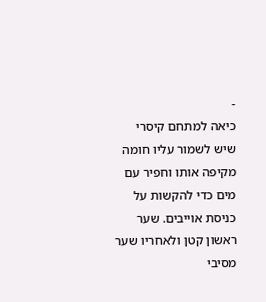-
כיאה למתחם קיסרי שיש לשמור עליו חומה מקיפה אותו וחפיר עם מים כדי להקשות על כניסת אוייבים. שער ראשון קטן ולאחריו שער מסיבי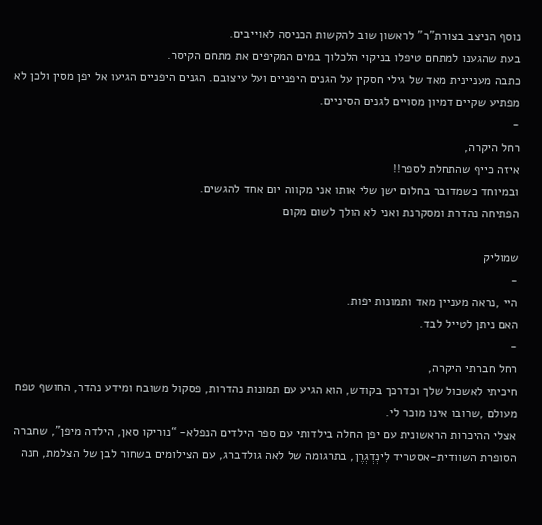נוסף הניצב בצורת”ר” לראשון שוב להקשות הכניסה לאוייבים.
בעת שהגענו למתחם טיפלו בניקוי הלכלוך במים המקיפים את מתחם הקיסר.
כתבה מעניינית מאד של גילי חסקין על הגנים היפניים ועל עיצובם. הגנים היפניים הגיעו אל יפן מסין ולכן לא מפתיע שקיים דמיון מסויים לגנים הסיניים.
-
רחל היקרה,
איזה כייף שהתחלת לספר!!
ובמיוחד כשמדובר בחלום ישן שלי אותו אני מקווה יום אחד להגשים.
הפתיחה נהדרת ומסקרנת ואני לא הולך לשום מקום

שמוליק
-
היי ,נראה מעניין מאד ותמונות יפות.
האם ניתן לטייל לבד.
-
רחל חברתי היקרה,
חיכיתי לאשכול שלך וכדרכך בקודש, הוא הגיע עם תמונות נהדרות, פסקול משובח ומידע נהדר, החושף טפח מעולם ,שרובו אינו מוכר לי.
אצלי ההיכרות הראשונית עם יפן החלה בילדותי עם ספר הילדים הנפלא- “נוריקו סאן, הילדה מיפן”, שחברה הסופרת השוודית-אסטריד לִינְדְגְרֶן, בתרגומה של לאה גולדברג, עם הצילומים בשחור לבן של הצלמת, חנה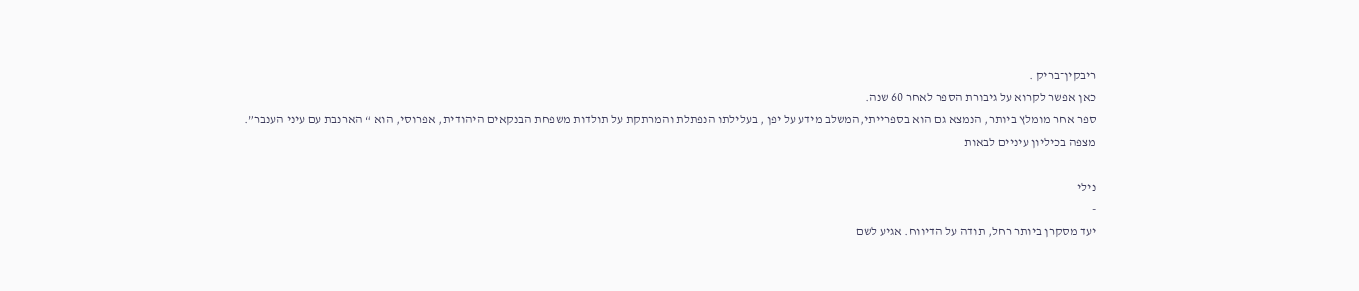ריבקין־בריק .
כאן אפשר לקרוא על גיבורת הספר לאחר 60 שנה.
ספר אחר מומלץ ביותר, הנמצא גם הוא בספרייתי,המשלב מידע על יפן , בעלילתו הנפתלת והמרתקת על תולדות משפחת הבנקאים היהודית, אפרוסי, הוא “ הארנבת עם עיני הענבר”.
מצפה בכיליון עיניים לבאות

נילי
-
יעד מסקרן ביותר רחל, תודה על הדיווח. אגיע לשם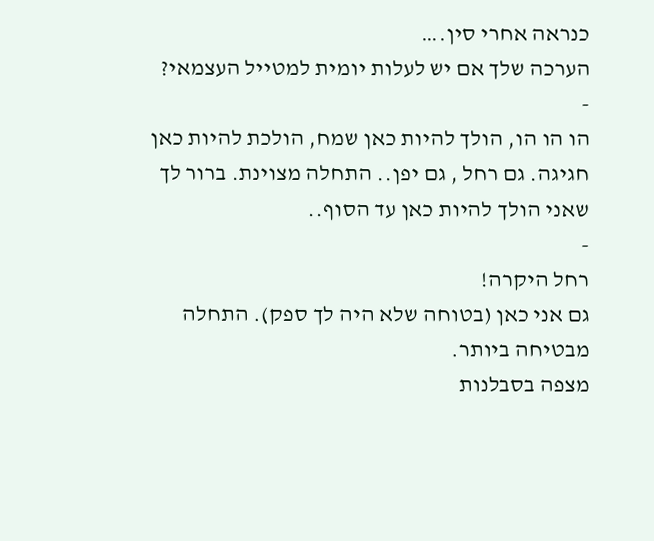כנראה אחרי סין.…
הערכה שלך אם יש לעלות יומית למטייל העצמאי?
-
הו הו הו, הולך להיות כאן שמח, הולכת להיות כאן חגיגה. גם רחל , גם יפן.. התחלה מצוינת. ברור לך שאני הולך להיות כאן עד הסוף..
-
רחל היקרה!
גם אני כאן (בטוחה שלא היה לך ספק). התחלה מבטיחה ביותר.
מצפה בסבלנות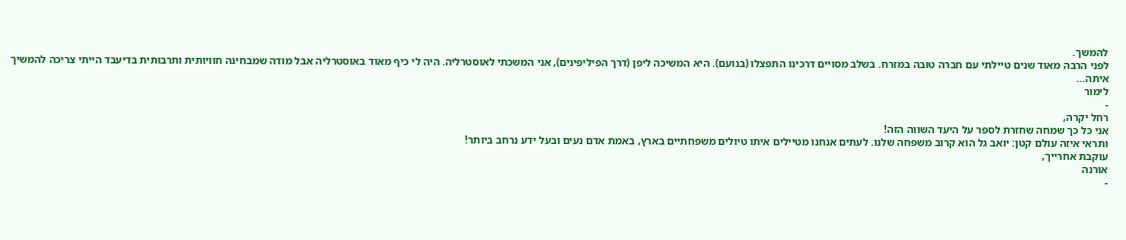להמשך.
לפני הרבה מאוד שנים טיילתי עם חברה טובה במזרח. בשלב מסויים דרכינו התפצלו (בנועם). היא המשיכה ליפן (דרך הפיליפינים), אני המשכתי לאוסטרליה. היה לי כיף מאוד באוסטרליה אבל מודה שמבחינה חוויותית ותרבותית בדיעבד הייתי צריכה להמשיך איתה...
לימור
-
רחל יקרה,
אני כל כך שמחה שחזרת לספר על היעד השווה הזה!
ותראי איזה עולם קטן: יואב גל הוא קרוב משפחה שלנו. לעתים אנחנו מטיילים איתו טיולים משפחתיים בארץ, באמת אדם נעים ובעל ידע נרחב ביותר!
עוקבת אחרייך,
אורנה
-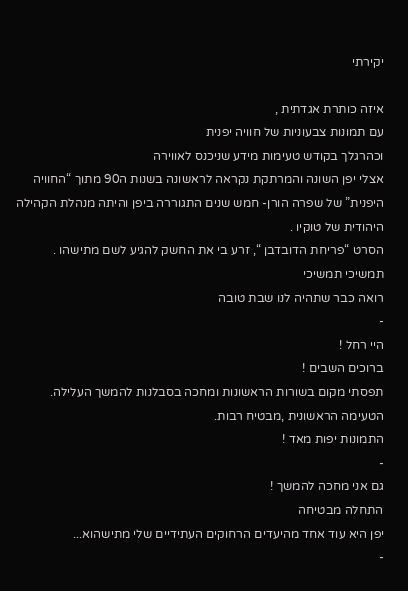יקירתי

איזה כותרת אגדתית ,
עם תמונות צבעוניות של חוויה יפנית
וכהרגלך בקודש טעימות מידע שניכנס לאווירה
אצלי יפן השונה והמרתקת נקראה לראשונה בשנות ה90 מתוך “החוויה היפנית” של שפרה הורן- חמש שנים התגוררה ביפן והיתה מנהלת הקהילה היהודית של טוקיו .
הסרט “פריחת הדובדבן “, זרע בי את החשק להגיע לשם מתישהו .
תמשיכי תמשיכי
רואה כבר שתהיה לנו שבת טובה
-
היי רחל !
ברוכים השבים !
תפסתי מקום בשורות הראשונות ומחכה בסבלנות להמשך העלילה.
הטעימה הראשונית ,מבטיח רבות.
התמונות יפות מאד !
-
גם אני מחכה להמשך !
התחלה מבטיחה
יפן היא עוד אחד מהיעדים הרחוקים העתידיים שלי מתישהוא...
-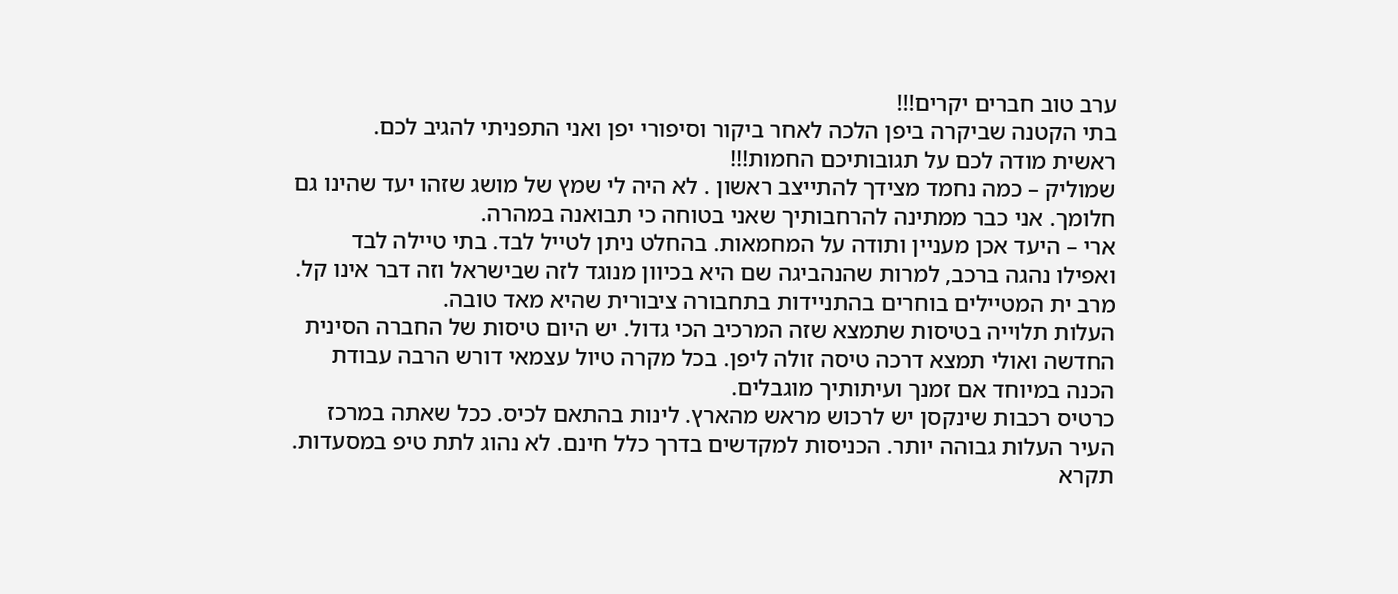ערב טוב חברים יקרים!!!
בתי הקטנה שביקרה ביפן הלכה לאחר ביקור וסיפורי יפן ואני התפניתי להגיב לכם.
ראשית מודה לכם על תגובותיכם החמות!!!
שמוליק – כמה נחמד מצידך להתייצב ראשון . לא היה לי שמץ של מושג שזהו יעד שהינו גם חלומך. אני כבר ממתינה להרחבותיך שאני בטוחה כי תבואנה במהרה.
ארי – היעד אכן מעניין ותודה על המחמאות. בהחלט ניתן לטייל לבד. בתי טיילה לבד ואפילו נהגה ברכב, למרות שהנהביגה שם היא בכיוון מנוגד לזה שבישראל וזה דבר אינו קל. מרב ית המטיילים בוחרים בהתניידות בתחבורה ציבורית שהיא מאד טובה.
העלות תלוייה בטיסות שתמצא שזה המרכיב הכי גדול. יש היום טיסות של החברה הסינית החדשה ואולי תמצא דרכה טיסה זולה ליפן. בכל מקרה טיול עצמאי דורש הרבה עבודת הכנה במיוחד אם זמנך ועיתותיך מוגבלים.
כרטיס רכבות שינקסן יש לרכוש מראש מהארץ. לינות בהתאם לכיס. ככל שאתה במרכז העיר העלות גבוהה יותר. הכניסות למקדשים בדרך כלל חינם. לא נהוג לתת טיפ במסעדות.
תקרא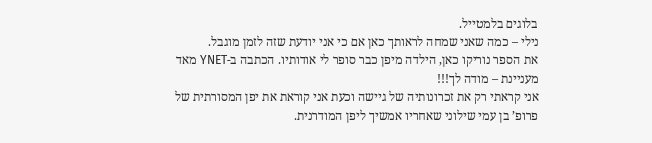בלוגים בלמטייל.
נילי – כמה שאני שמחה לראותך כאן אם כי אני יודעת שזה לזמן מוגבל.
את הספר נוריקו כאן, הילדה מיפן כבר סופר לי אודותיו. הכתבה ב-YNET מאד מעניינת – מודה לך!!!
אני קראתי רק את זכרונותיה של גיישה וכעת אני קוראת את יפן המסורתית של פרופ’ בן עמי שילוני שאחריו אמשיך ליפן המודרנית.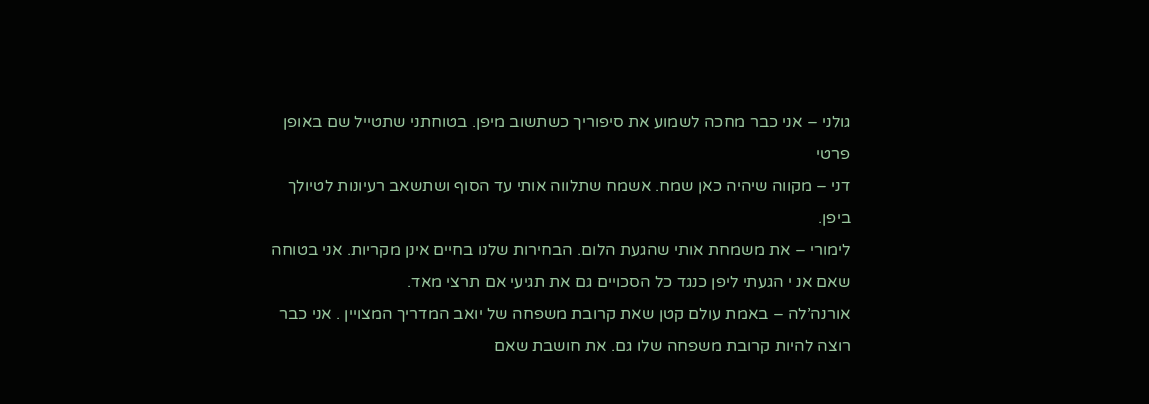גולני – אני כבר מחכה לשמוע את סיפוריך כשתשוב מיפן. בטוחתני שתטייל שם באופן פרטי
דני – מקווה שיהיה כאן שמח. אשמח שתלווה אותי עד הסוף ושתשאב רעיונות לטיולך ביפן.
לימורי – את משמחת אותי שהגעת הלום. הבחירות שלנו בחיים אינן מקריות. אני בטוחה שאם אנ י הגעתי ליפן כנגד כל הסכויים גם את תגיעי אם תרצי מאד.
אורנה’לה – באמת עולם קטן שאת קרובת משפחה של יואב המדריך המצויין . אני כבר רוצה להיות קרובת משפחה שלו גם. את חושבת שאם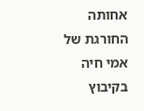אחותה החורגת של אמי חיה בקיבוץ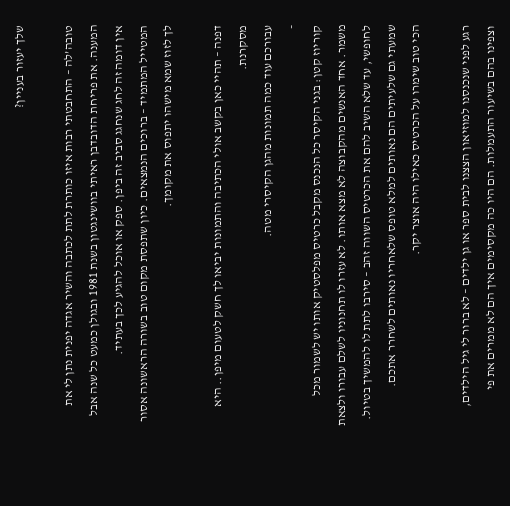שלך יעזור בעניין?

טובה’לה – התחבטתי רבות איזו כותרת לתת לכתבה והשיר אגדה יפנית נתן לי את המענה. את פריחת הדובדבן ראיתי בוושינגטון בשנת 1981 ובגולן כמעט כל שנה אבל אין דומה זה לחג שנחגג סביב זה ביפן. ספק או אוכל להגיע לכך בעתיד.
המטייל המתמיד – ברוכים הנמצאים. כיון שתפסת מקום טוב בשורה הראשונה אסור לך לזוז שמא מישהו יתפוס את מקומך.

דפנה – תהיי כאן בקשב אולי הכתיבה והתמונות יביאו לך חשק לטעום מיפן.. היא מסקרנת.
עבורכם עוד כמה תמונות מהגן הקיסרי מטה.
-
קוריוז קטן: בגני הקיסר כל הנכנס מקבל כרטיס מפלסטיק אותו יש לשמור מכל משמר. אחד האנשים מהקבוצה לא מצא אותו. לא עזרו לו תחנוניו לשלם עבורו ולצאת לחופשי, עד שלא השיב להם את הכרטיס השווה זהב – סירבו לתת לו להמשיך בטיול. שמעתי גם שלעיתים הם נאותים למלא טופס שלאחריו נאותים לשחרר אתכם.
הכי טוב שימרו על הכרטיס כאילו היה אוצר יקר.

רגע לפני שנכנסנו למוזיאון הצצנו לבית ספר או גן ילדים – לא ברור לי גיל הילדים, וצפינו בהם בשיעור התעמלות. הם היו כה מקסימים איך הם לא ממרים את פי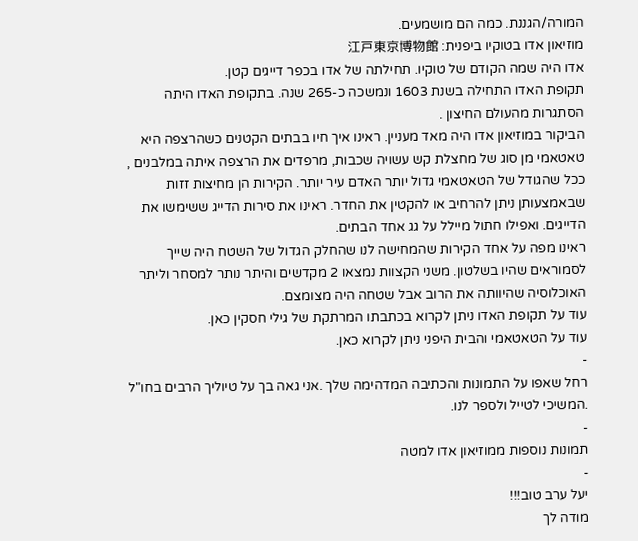המורה/הגננת. כמה הם מושמעים.
מוזיאון אדו בטוקיו ביפנית: 江戸東京博物館
אדו היה שמה הקודם של טוקיו. תחילתה של אדו בכפר דייגים קטן.
תקופת האדו התחילה בשנת 1603 ונמשכה כ-265 שנה. בתקופת האדו היתה הסתגרות מהעולם החיצון .
הביקור במוזיאון אדו היה מאד מעניין. ראינו איך חיו בבתים הקטנים כשהרצפה היא טאטאמי מן סוג של מחצלת קש עשויה שכבות, מרפדים את הרצפה איתה במלבנים , ככל שהגודל של הטאטאמי גדול יותר האדם עיר יותר. הקירות הן מחיצות זזות שבאמצעותן ניתן להרחיב או להקטין את החדר. ראינו את סירות הדייג ששימשו את הדייגים. ואפילו חתול מיילל על גג אחד הבתים.
ראינו מפה על אחד הקירות שהמחישה לנו שהחלק הגדול של השטח היה שייך לסמוראים שהיו בשלטון. משני הקצוות נמצאו 2 מקדשים והיתר נותר למסחר וליתר האוכלוסיה שהיוותה את הרוב אבל שטחה היה מצומצם.
עוד על תקופת האדו ניתן לקרוא בכתבתו המרתקת של גילי חסקין כאן.
עוד על הטאטאמי והבית היפני ניתן לקרוא כאן.
-
רחל שאפו על התמונות והכתיבה המדהימה שלך .אני גאה בך על טיוליך הרבים בחו"ל .המשיכי לטייל ולספר לנו.
-
תמונות נוספות ממוזיאון אדו למטה
-
יעל ערב טוב!!!
מודה לך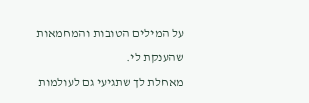על המילים הטובות והמחמאות שהענקת לי.
מאחלת לך שתגיעי גם לעולמות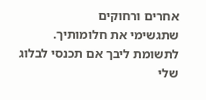אחרים ורחוקים
שתגשימי את חלומותיך.
לתשומת ליבך אם תכנסי לבלוג שלי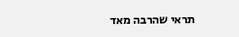תראי שהרבה מאד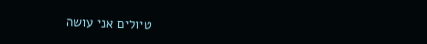טיולים אני עושה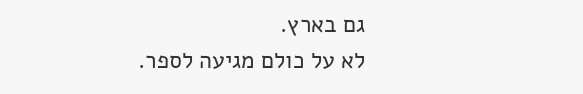גם בארץ.
לא על כולם מגיעה לספר.